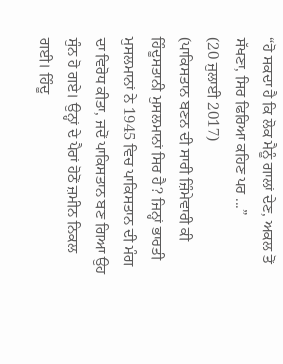“ਹੋ ਸਕਦਾ ਹੈ ਕਿ ਲੋਕ ਮੈਨੂੰ ਗਾਲਾਂ ਦੇਣ, ਅਕਲ ਤੋਂ ਸੱਖਣਾ, ਸਿਰ ਫਿਰਿਆ ਕਹਿਣ ਪਰ ...”
(20 ਜੁਲਾਈ 2017)
(ਪਾਕਿਸਤਾਨ ਬਣਨ ਦੀ ਸਾਰੀ ਜ਼ਿੰਮੇਵਾਰੀ ਕੀ ਹਿੰਦੂਸਤਾਨੀ ਮੁਸਲਮਾਨਾਂ ਸਿਰ ਹੈ? ਜਿਨ੍ਹਾਂ ਭਾਰਤੀ ਮੁਸਲਮਾਨਾਂ ਨੇ 1945 ਵਿਚ ਪਾਕਿਸਤਾਨ ਦੀ ਮੰਗ ਦਾ ਵਿਰੋਧ ਕੀਤਾ, ਜਦੋਂ ਪਾਕਿਸਤਾਨ ਬਣ ਗਿਆ ਉਹ ਸੁੰਨ ਹੋ ਗਏ। ਉਨ੍ਹਾਂ ਦੇ ਪੈਰਾਂ ਹੋਠੋਂ ਜ਼ਮੀਨ ਨਿਕਲ ਗਈ। ਹਿੰਦੂ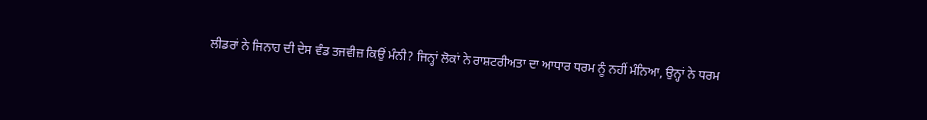ਲੀਡਰਾਂ ਨੇ ਜਿਨਾਹ ਦੀ ਦੇਸ ਵੰਡ ਤਜਵੀਜ਼ ਕਿਉਂ ਮੰਨੀ? ਜਿਨ੍ਹਾਂ ਲੋਕਾਂ ਨੇ ਰਾਸ਼ਟਰੀਅਤਾ ਦਾ ਆਧਾਰ ਧਰਮ ਨੂੰ ਨਹੀਂ ਮੰਨਿਆ, ਉਨ੍ਹਾਂ ਨੇ ਧਰਮ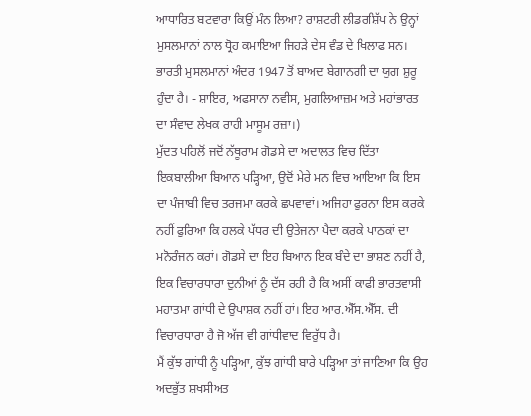ਆਧਾਰਿਤ ਬਟਵਾਰਾ ਕਿਉਂ ਮੰਨ ਲਿਆ? ਰਾਸ਼ਟਰੀ ਲੀਡਰਸ਼ਿੱਪ ਨੇ ਉਨ੍ਹਾਂ ਮੁਸਲਮਾਨਾਂ ਨਾਲ ਧ੍ਰੋਹ ਕਮਾਇਆ ਜਿਹੜੇ ਦੇਸ ਵੰਡ ਦੇ ਖਿਲਾਫ ਸਨ। ਭਾਰਤੀ ਮੁਸਲਮਾਨਾਂ ਅੰਦਰ 1947 ਤੋਂ ਬਾਅਦ ਬੇਗਾਨਗੀ ਦਾ ਯੁਗ ਸ਼ੁਰੂ ਹੁੰਦਾ ਹੈ। - ਸ਼ਾਇਰ, ਅਫਸਾਨਾ ਨਵੀਸ, ਮੁਗਲਿਆਜ਼ਮ ਅਤੇ ਮਹਾਂਭਾਰਤ ਦਾ ਸੰਵਾਦ ਲੇਖਕ ਰਾਹੀ ਮਾਸੂਮ ਰਜ਼ਾ।)
ਮੁੱਦਤ ਪਹਿਲੋਂ ਜਦੋਂ ਨੱਥੂਰਾਮ ਗੋਡਸੇ ਦਾ ਅਦਾਲਤ ਵਿਚ ਦਿੱਤਾ ਇਕਬਾਲੀਆ ਬਿਆਨ ਪੜ੍ਹਿਆ, ਉਦੋਂ ਮੇਰੇ ਮਨ ਵਿਚ ਆਇਆ ਕਿ ਇਸ ਦਾ ਪੰਜਾਬੀ ਵਿਚ ਤਰਜਮਾ ਕਰਕੇ ਛਪਵਾਵਾਂ। ਅਜਿਹਾ ਫੁਰਨਾ ਇਸ ਕਰਕੇ ਨਹੀਂ ਫੁਰਿਆ ਕਿ ਹਲਕੇ ਪੱਧਰ ਦੀ ਉਤੇਜਨਾ ਪੈਦਾ ਕਰਕੇ ਪਾਠਕਾਂ ਦਾ ਮਨੋਰੰਜਨ ਕਰਾਂ। ਗੋਡਸੇ ਦਾ ਇਹ ਬਿਆਨ ਇਕ ਬੰਦੇ ਦਾ ਭਾਸ਼ਣ ਨਹੀਂ ਹੈ, ਇਕ ਵਿਚਾਰਧਾਰਾ ਦੁਨੀਆਂ ਨੂੰ ਦੱਸ ਰਹੀ ਹੈ ਕਿ ਅਸੀਂ ਕਾਫੀ ਭਾਰਤਵਾਸੀ ਮਹਾਤਮਾ ਗਾਂਧੀ ਦੇ ਉਪਾਸ਼ਕ ਨਹੀਂ ਹਾਂ। ਇਹ ਆਰ.ਐੱਸ.ਐੱਸ. ਦੀ ਵਿਚਾਰਧਾਰਾ ਹੈ ਜੋ ਅੱਜ ਵੀ ਗਾਂਧੀਵਾਦ ਵਿਰੁੱਧ ਹੈ।
ਮੈਂ ਕੁੱਝ ਗਾਂਧੀ ਨੂੰ ਪੜ੍ਹਿਆ, ਕੁੱਝ ਗਾਂਧੀ ਬਾਰੇ ਪੜ੍ਹਿਆ ਤਾਂ ਜਾਣਿਆ ਕਿ ਉਹ ਅਦਭੁੱਤ ਸ਼ਖਸੀਅਤ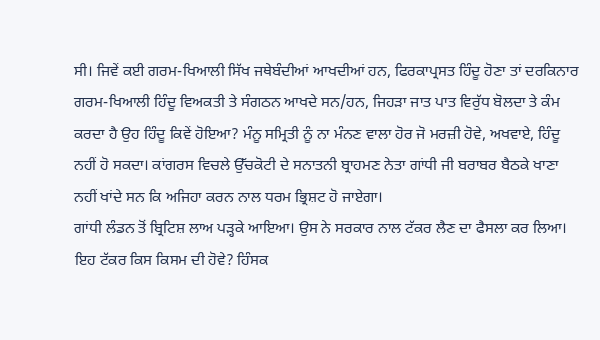ਸੀ। ਜਿਵੇਂ ਕਈ ਗਰਮ-ਖਿਆਲੀ ਸਿੱਖ ਜਥੇਬੰਦੀਆਂ ਆਖਦੀਆਂ ਹਨ, ਫਿਰਕਾਪ੍ਰਸਤ ਹਿੰਦੂ ਹੋਣਾ ਤਾਂ ਦਰਕਿਨਾਰ ਗਰਮ-ਖਿਆਲੀ ਹਿੰਦੂ ਵਿਅਕਤੀ ਤੇ ਸੰਗਠਨ ਆਖਦੇ ਸਨ/ਹਨ, ਜਿਹੜਾ ਜਾਤ ਪਾਤ ਵਿਰੁੱਧ ਬੋਲਦਾ ਤੇ ਕੰਮ ਕਰਦਾ ਹੈ ਉਹ ਹਿੰਦੂ ਕਿਵੇਂ ਹੋਇਆ? ਮੰਨੂ ਸਮ੍ਰਿਤੀ ਨੂੰ ਨਾ ਮੰਨਣ ਵਾਲਾ ਹੋਰ ਜੋ ਮਰਜ਼ੀ ਹੋਵੇ, ਅਖਵਾਏ, ਹਿੰਦੂ ਨਹੀਂ ਹੋ ਸਕਦਾ। ਕਾਂਗਰਸ ਵਿਚਲੇ ਉੱਚਕੋਟੀ ਦੇ ਸਨਾਤਨੀ ਬ੍ਰਾਹਮਣ ਨੇਤਾ ਗਾਂਧੀ ਜੀ ਬਰਾਬਰ ਬੈਠਕੇ ਖਾਣਾ ਨਹੀਂ ਖਾਂਦੇ ਸਨ ਕਿ ਅਜਿਹਾ ਕਰਨ ਨਾਲ ਧਰਮ ਭ੍ਰਿਸ਼ਟ ਹੋ ਜਾਏਗਾ।
ਗਾਂਧੀ ਲੰਡਨ ਤੋਂ ਬ੍ਰਿਟਿਸ਼ ਲਾਅ ਪੜ੍ਹਕੇ ਆਇਆ। ਉਸ ਨੇ ਸਰਕਾਰ ਨਾਲ ਟੱਕਰ ਲੈਣ ਦਾ ਫੈਸਲਾ ਕਰ ਲਿਆ। ਇਹ ਟੱਕਰ ਕਿਸ ਕਿਸਮ ਦੀ ਹੋਵੇ? ਹਿੰਸਕ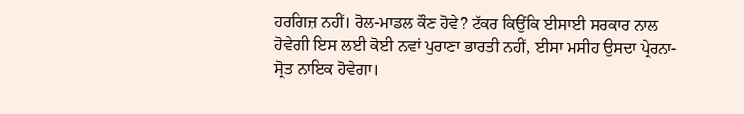ਹਰਗਿਜ਼ ਨਹੀਂ। ਰੋਲ-ਮਾਡਲ ਕੌਣ ਹੋਵੇ? ਟੱਕਰ ਕਿਉਂਕਿ ਈਸਾਈ ਸਰਕਾਰ ਨਾਲ ਹੋਵੇਗੀ ਇਸ ਲਈ ਕੋਈ ਨਵਾਂ ਪੁਰਾਣਾ ਭਾਰਤੀ ਨਹੀਂ, ਈਸਾ ਮਸੀਹ ਉਸਦਾ ਪ੍ਰੇਰਨਾ-ਸ੍ਰੋਤ ਨਾਇਕ ਹੋਵੇਗਾ।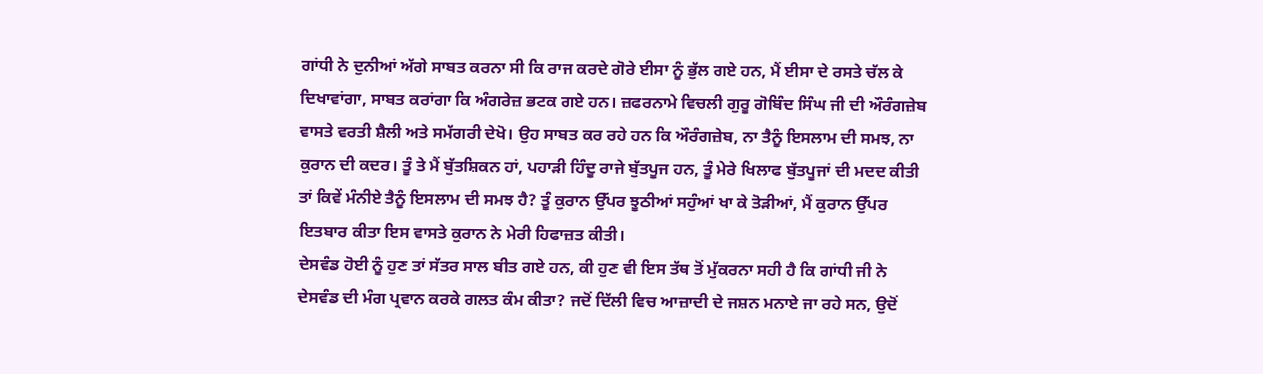ਗਾਂਧੀ ਨੇ ਦੁਨੀਆਂ ਅੱਗੇ ਸਾਬਤ ਕਰਨਾ ਸੀ ਕਿ ਰਾਜ ਕਰਦੇ ਗੋਰੇ ਈਸਾ ਨੂੰ ਭੁੱਲ ਗਏ ਹਨ, ਮੈਂ ਈਸਾ ਦੇ ਰਸਤੇ ਚੱਲ ਕੇ ਦਿਖਾਵਾਂਗਾ, ਸਾਬਤ ਕਰਾਂਗਾ ਕਿ ਅੰਗਰੇਜ਼ ਭਟਕ ਗਏ ਹਨ। ਜ਼ਫਰਨਾਮੇ ਵਿਚਲੀ ਗੁਰੂ ਗੋਬਿੰਦ ਸਿੰਘ ਜੀ ਦੀ ਔਰੰਗਜ਼ੇਬ ਵਾਸਤੇ ਵਰਤੀ ਸ਼ੈਲੀ ਅਤੇ ਸਮੱਗਰੀ ਦੇਖੋ। ਉਹ ਸਾਬਤ ਕਰ ਰਹੇ ਹਨ ਕਿ ਔਰੰਗਜ਼ੇਬ, ਨਾ ਤੈਨੂੰ ਇਸਲਾਮ ਦੀ ਸਮਝ, ਨਾ ਕੁਰਾਨ ਦੀ ਕਦਰ। ਤੂੰ ਤੇ ਮੈਂ ਬੁੱਤਸ਼ਿਕਨ ਹਾਂ, ਪਹਾੜੀ ਹਿੰਦੂ ਰਾਜੇ ਬੁੱਤਪੂਜ ਹਨ, ਤੂੰ ਮੇਰੇ ਖਿਲਾਫ ਬੁੱਤਪੂਜਾਂ ਦੀ ਮਦਦ ਕੀਤੀ ਤਾਂ ਕਿਵੇਂ ਮੰਨੀਏ ਤੈਨੂੰ ਇਸਲਾਮ ਦੀ ਸਮਝ ਹੈ? ਤੂੰ ਕੁਰਾਨ ਉੱਪਰ ਝੂਠੀਆਂ ਸਹੁੰਆਂ ਖਾ ਕੇ ਤੋੜੀਆਂ, ਮੈਂ ਕੁਰਾਨ ਉੱਪਰ ਇਤਬਾਰ ਕੀਤਾ ਇਸ ਵਾਸਤੇ ਕੁਰਾਨ ਨੇ ਮੇਰੀ ਹਿਫਾਜ਼ਤ ਕੀਤੀ।
ਦੇਸਵੰਡ ਹੋਈ ਨੂੰ ਹੁਣ ਤਾਂ ਸੱਤਰ ਸਾਲ ਬੀਤ ਗਏ ਹਨ, ਕੀ ਹੁਣ ਵੀ ਇਸ ਤੱਥ ਤੋਂ ਮੁੱਕਰਨਾ ਸਹੀ ਹੈ ਕਿ ਗਾਂਧੀ ਜੀ ਨੇ ਦੇਸਵੰਡ ਦੀ ਮੰਗ ਪ੍ਰਵਾਨ ਕਰਕੇ ਗਲਤ ਕੰਮ ਕੀਤਾ? ਜਦੋਂ ਦਿੱਲੀ ਵਿਚ ਆਜ਼ਾਦੀ ਦੇ ਜਸ਼ਨ ਮਨਾਏ ਜਾ ਰਹੇ ਸਨ, ਉਦੋਂ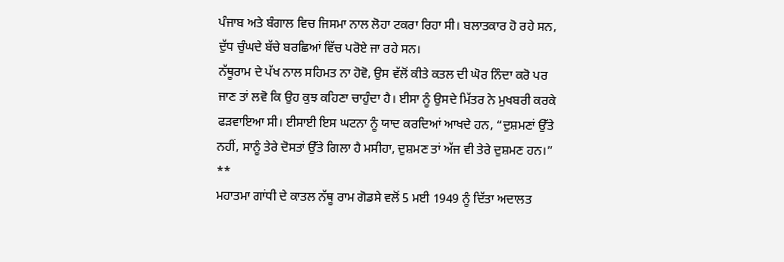ਪੰਜਾਬ ਅਤੇ ਬੰਗਾਲ ਵਿਚ ਜਿਸਮਾ ਨਾਲ ਲੋਹਾ ਟਕਰਾ ਰਿਹਾ ਸੀ। ਬਲਾਤਕਾਰ ਹੋ ਰਹੇ ਸਨ, ਦੁੱਧ ਚੁੰਘਦੇ ਬੱਚੇ ਬਰਛਿਆਂ ਵਿੱਚ ਪਰੋਏ ਜਾ ਰਹੇ ਸਨ।
ਨੱਥੂਰਾਮ ਦੇ ਪੱਖ ਨਾਲ ਸਹਿਮਤ ਨਾ ਹੋਵੋ, ਉਸ ਵੱਲੋਂ ਕੀਤੇ ਕਤਲ ਦੀ ਘੋਰ ਨਿੰਦਾ ਕਰੋ ਪਰ ਜਾਣ ਤਾਂ ਲਵੋ ਕਿ ਉਹ ਕੁਝ ਕਹਿਣਾ ਚਾਹੁੰਦਾ ਹੈ। ਈਸਾ ਨੂੰ ਉਸਦੇ ਮਿੱਤਰ ਨੇ ਮੁਖਬਰੀ ਕਰਕੇ ਫੜਵਾਇਆ ਸੀ। ਈਸਾਈ ਇਸ ਘਟਨਾ ਨੂੰ ਯਾਦ ਕਰਦਿਆਂ ਆਖਦੇ ਹਨ, “ਦੁਸ਼ਮਣਾਂ ਉੱਤੇ ਨਹੀਂ, ਸਾਨੂੰ ਤੇਰੇ ਦੋਸਤਾਂ ਉੱਤੇ ਗਿਲਾ ਹੈ ਮਸੀਹਾ, ਦੁਸ਼ਮਣ ਤਾਂ ਅੱਜ ਵੀ ਤੇਰੇ ਦੁਸ਼ਮਣ ਹਨ।”
**
ਮਹਾਤਮਾ ਗਾਂਧੀ ਦੇ ਕਾਤਲ ਨੱਥੂ ਰਾਮ ਗੋਡਸੇ ਵਲੋਂ 5 ਮਈ 1949 ਨੂੰ ਦਿੱਤਾ ਅਦਾਲਤ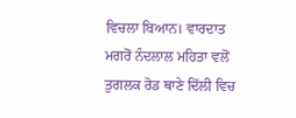ਵਿਚਲਾ ਬਿਆਨ। ਵਾਰਦਾਤ ਮਗਰੋਂ ਨੰਦਲਾਲ ਮਹਿਤਾ ਵਲੋਂ ਤੁਗਲਕ ਰੋਡ ਥਾਣੇ ਦਿੱਲੀ ਵਿਚ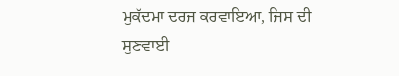ਮੁਕੱਦਮਾ ਦਰਜ ਕਰਵਾਇਆ, ਜਿਸ ਦੀ ਸੁਣਵਾਈ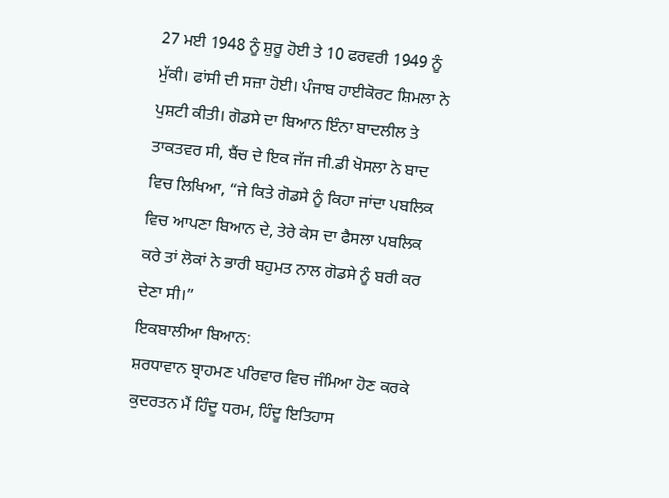27 ਮਈ 1948 ਨੂੰ ਸ਼ੁਰੂ ਹੋਈ ਤੇ 10 ਫਰਵਰੀ 1949 ਨੂੰ ਮੁੱਕੀ। ਫਾਂਸੀ ਦੀ ਸਜ਼ਾ ਹੋਈ। ਪੰਜਾਬ ਹਾਈਕੋਰਟ ਸ਼ਿਮਲਾ ਨੇ ਪੁਸ਼ਟੀ ਕੀਤੀ। ਗੋਡਸੇ ਦਾ ਬਿਆਨ ਇੰਨਾ ਬਾਦਲੀਲ ਤੇ ਤਾਕਤਵਰ ਸੀ, ਬੈਂਚ ਦੇ ਇਕ ਜੱਜ ਜੀ.ਡੀ ਖੋਸਲਾ ਨੇ ਬਾਦ ਵਿਚ ਲਿਖਿਆ, “ਜੇ ਕਿਤੇ ਗੋਡਸੇ ਨੂੰ ਕਿਹਾ ਜਾਂਦਾ ਪਬਲਿਕ ਵਿਚ ਆਪਣਾ ਬਿਆਨ ਦੇ, ਤੇਰੇ ਕੇਸ ਦਾ ਫੈਸਲਾ ਪਬਲਿਕ ਕਰੇ ਤਾਂ ਲੋਕਾਂ ਨੇ ਭਾਰੀ ਬਹੁਮਤ ਨਾਲ ਗੋਡਸੇ ਨੂੰ ਬਰੀ ਕਰ ਦੇਣਾ ਸੀ।”
ਇਕਬਾਲੀਆ ਬਿਆਨ:
ਸ਼ਰਧਾਵਾਨ ਬ੍ਰਾਹਮਣ ਪਰਿਵਾਰ ਵਿਚ ਜੰਮਿਆ ਹੋਣ ਕਰਕੇ ਕੁਦਰਤਨ ਮੈਂ ਹਿੰਦੂ ਧਰਮ, ਹਿੰਦੂ ਇਤਿਹਾਸ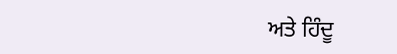ਅਤੇ ਹਿੰਦੂ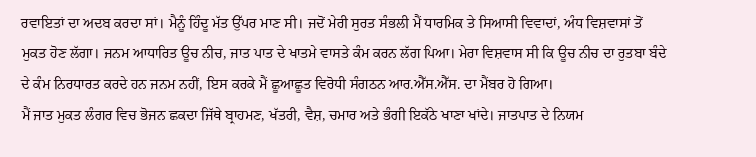ਰਵਾਇਤਾਂ ਦਾ ਅਦਬ ਕਰਦਾ ਸਾਂ। ਮੈਨੂੰ ਹਿੰਦੂ ਮੱਤ ਉੱਪਰ ਮਾਣ ਸੀ। ਜਦੋਂ ਮੇਰੀ ਸੁਰਤ ਸੰਭਲੀ ਮੈਂ ਧਾਰਮਿਕ ਤੇ ਸਿਆਸੀ ਵਿਵਾਦਾਂ, ਅੰਧ ਵਿਸ਼ਵਾਸਾਂ ਤੋਂ ਮੁਕਤ ਹੋਣ ਲੱਗਾ। ਜਨਮ ਆਧਾਰਿਤ ਊਚ ਨੀਚ, ਜਾਤ ਪਾਤ ਦੇ ਖਾਤਮੇ ਵਾਸਤੇ ਕੰਮ ਕਰਨ ਲੱਗ ਪਿਆ। ਮੇਰਾ ਵਿਸ਼ਵਾਸ ਸੀ ਕਿ ਊਚ ਨੀਚ ਦਾ ਰੁਤਬਾ ਬੰਦੇ ਦੇ ਕੰਮ ਨਿਰਧਾਰਤ ਕਰਦੇ ਹਨ ਜਨਮ ਨਹੀਂ, ਇਸ ਕਰਕੇ ਮੈਂ ਛੂਆਛੂਤ ਵਿਰੋਧੀ ਸੰਗਠਨ ਆਰ.ਐੱਸ.ਐੱਸ. ਦਾ ਮੈਂਬਰ ਹੋ ਗਿਆ।
ਮੈਂ ਜਾਤ ਮੁਕਤ ਲੰਗਰ ਵਿਚ ਭੋਜਨ ਛਕਦਾ ਜਿੱਥੇ ਬ੍ਰਾਹਮਣ, ਖੱਤਰੀ, ਵੈਸ਼, ਚਮਾਰ ਅਤੇ ਭੰਗੀ ਇਕੱਠੇ ਖਾਣਾ ਖਾਂਦੇ। ਜਾਤਪਾਤ ਦੇ ਨਿਯਮ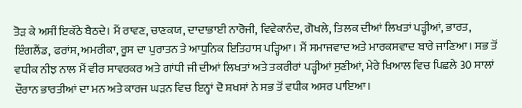ਤੋੜ ਕੇ ਅਸੀਂ ਇਕੱਠੇ ਬੈਠਦੇ। ਮੈਂ ਰਾਵਣ, ਚਾਣਕਯ, ਦਾਦਾਭਾਈ ਨਾਰੋਜੀ, ਵਿਵੇਕਾਨੰਦ, ਗੋਖਲੇ, ਤਿਲਕ ਦੀਆਂ ਲਿਖਤਾਂ ਪੜ੍ਹੀਆਂ, ਭਾਰਤ, ਇੰਗਲੈਂਡ, ਫਰਾਂਸ, ਅਮਰੀਕਾ, ਰੂਸ ਦਾ ਪੁਰਾਤਨ ਤੇ ਆਧੁਨਿਕ ਇਤਿਹਾਸ ਪੜ੍ਹਿਆ। ਮੈਂ ਸਮਾਜਵਾਦ ਅਤੇ ਮਾਰਕਸਵਾਦ ਬਾਰੇ ਜਾਣਿਆ। ਸਭ ਤੋਂ ਵਧੀਕ ਨੀਝ ਨਾਲ ਮੈਂ ਵੀਰ ਸਾਵਰਕਰ ਅਤੇ ਗਾਂਧੀ ਜੀ ਦੀਆਂ ਲਿਖਤਾਂ ਅਤੇ ਤਕਰੀਰਾਂ ਪੜ੍ਹੀਆਂ ਸੁਣੀਆਂ, ਮੇਰੇ ਖਿਆਲ ਵਿਚ ਪਿਛਲੇ 30 ਸਾਲਾਂ ਦੌਰਾਨ ਭਾਰਤੀਆਂ ਦਾ ਮਨ ਅਤੇ ਕਾਰਜ ਘੜਨ ਵਿਚ ਇਨ੍ਹਾਂ ਦੋ ਸ਼ਖਸਾਂ ਨੇ ਸਭ ਤੋਂ ਵਧੀਕ ਅਸਰ ਪਾਇਆ।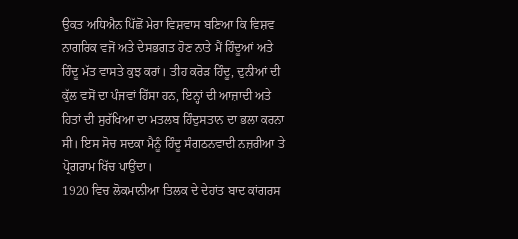ਉਕਤ ਅਧਿਐਨ ਪਿੱਛੋਂ ਮੇਰਾ ਵਿਸ਼ਵਾਸ ਬਣਿਆ ਕਿ ਵਿਸ਼ਵ ਨਾਗਰਿਕ ਵਜੋਂ ਅਤੇ ਦੇਸਭਗਤ ਹੋਣ ਨਾਤੇ ਮੈਂ ਹਿੰਦੂਆਂ ਅਤੇ ਹਿੰਦੂ ਮੱਤ ਵਾਸਤੇ ਕੁਝ ਕਰਾਂ। ਤੀਹ ਕਰੋੜ ਹਿੰਦੂ, ਦੁਨੀਆਂ ਦੀ ਕੁੱਲ ਵਸੋਂ ਦਾ ਪੰਜਵਾਂ ਹਿੱਸਾ ਹਨ, ਇਨ੍ਹਾਂ ਦੀ ਆਜ਼ਾਦੀ ਅਤੇ ਹਿਤਾਂ ਦੀ ਸੁਰੱਖਿਆ ਦਾ ਮਤਲਬ ਹਿੰਦੁਸਤਾਨ ਦਾ ਭਲਾ ਕਰਨਾ ਸੀ। ਇਸ ਸੋਚ ਸਦਕਾ ਮੈਨੂੰ ਹਿੰਦੂ ਸੰਗਠਨਵਾਦੀ ਨਜ਼ਰੀਆ ਤੇ ਪ੍ਰੋਗਰਾਮ ਖਿੱਚ ਪਾਉਂਦਾ।
1920 ਵਿਚ ਲੋਕਮਾਨੀਆ ਤਿਲਕ ਦੇ ਦੇਹਾਂਤ ਬਾਦ ਕਾਂਗਰਸ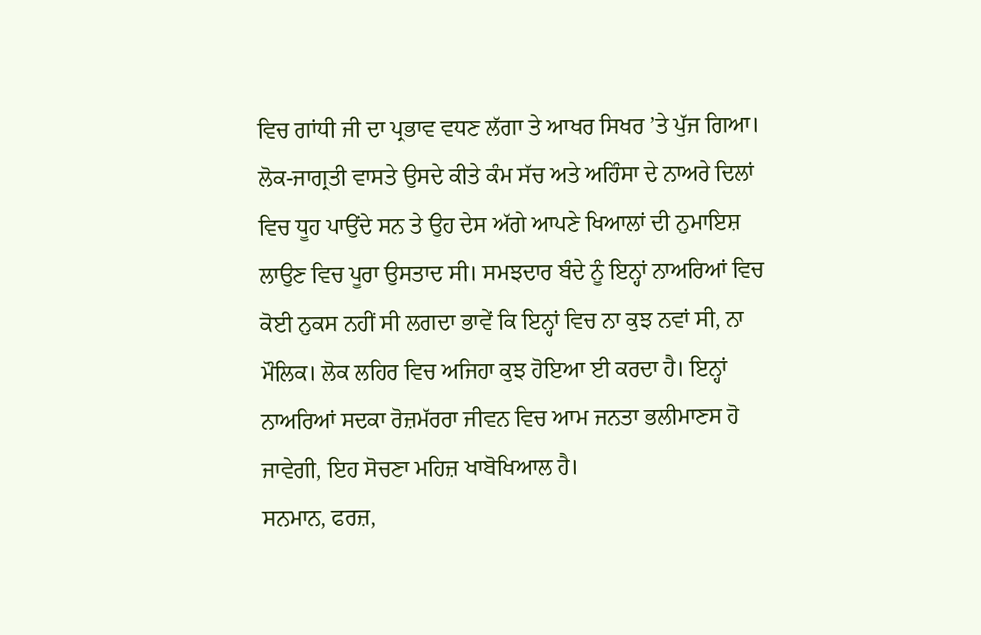ਵਿਚ ਗਾਂਧੀ ਜੀ ਦਾ ਪ੍ਰਭਾਵ ਵਧਣ ਲੱਗਾ ਤੇ ਆਖਰ ਸਿਖਰ ’ਤੇ ਪੁੱਜ ਗਿਆ। ਲੋਕ-ਜਾਗ੍ਰਤੀ ਵਾਸਤੇ ਉਸਦੇ ਕੀਤੇ ਕੰਮ ਸੱਚ ਅਤੇ ਅਹਿੰਸਾ ਦੇ ਨਾਅਰੇ ਦਿਲਾਂ ਵਿਚ ਧੂਹ ਪਾਉਂਦੇ ਸਨ ਤੇ ਉਹ ਦੇਸ ਅੱਗੇ ਆਪਣੇ ਖਿਆਲਾਂ ਦੀ ਨੁਮਾਇਸ਼ ਲਾਉਣ ਵਿਚ ਪੂਰਾ ਉਸਤਾਦ ਸੀ। ਸਮਝਦਾਰ ਬੰਦੇ ਨੂੰ ਇਨ੍ਹਾਂ ਨਾਅਰਿਆਂ ਵਿਚ ਕੋਈ ਨੁਕਸ ਨਹੀਂ ਸੀ ਲਗਦਾ ਭਾਵੇਂ ਕਿ ਇਨ੍ਹਾਂ ਵਿਚ ਨਾ ਕੁਝ ਨਵਾਂ ਸੀ, ਨਾ ਮੌਲਿਕ। ਲੋਕ ਲਹਿਰ ਵਿਚ ਅਜਿਹਾ ਕੁਝ ਹੋਇਆ ਈ ਕਰਦਾ ਹੈ। ਇਨ੍ਹਾਂ ਨਾਅਰਿਆਂ ਸਦਕਾ ਰੋਜ਼ਮੱਰਰਾ ਜੀਵਨ ਵਿਚ ਆਮ ਜਨਤਾ ਭਲੀਮਾਣਸ ਹੋ ਜਾਵੇਗੀ, ਇਹ ਸੋਚਣਾ ਮਹਿਜ਼ ਖਾਬੋਖਿਆਲ ਹੈ।
ਸਨਮਾਨ, ਫਰਜ਼,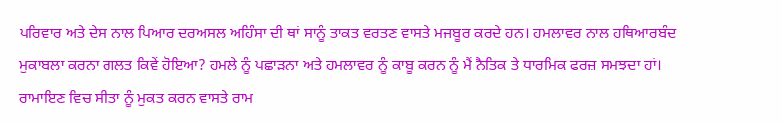ਪਰਿਵਾਰ ਅਤੇ ਦੇਸ ਨਾਲ ਪਿਆਰ ਦਰਅਸਲ ਅਹਿੰਸਾ ਦੀ ਥਾਂ ਸਾਨੂੰ ਤਾਕਤ ਵਰਤਣ ਵਾਸਤੇ ਮਜਬੂਰ ਕਰਦੇ ਹਨ। ਹਮਲਾਵਰ ਨਾਲ ਹਥਿਆਰਬੰਦ ਮੁਕਾਬਲਾ ਕਰਨਾ ਗਲਤ ਕਿਵੇਂ ਹੋਇਆ? ਹਮਲੇ ਨੂੰ ਪਛਾੜਨਾ ਅਤੇ ਹਮਲਾਵਰ ਨੂੰ ਕਾਬੂ ਕਰਨ ਨੂੰ ਮੈਂ ਨੈਤਿਕ ਤੇ ਧਾਰਮਿਕ ਫਰਜ਼ ਸਮਝਦਾ ਹਾਂ। ਰਾਮਾਇਣ ਵਿਚ ਸੀਤਾ ਨੂੰ ਮੁਕਤ ਕਰਨ ਵਾਸਤੇ ਰਾਮ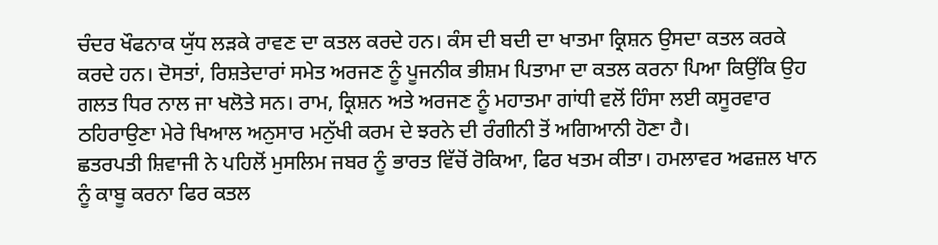ਚੰਦਰ ਖੌਫਨਾਕ ਯੁੱਧ ਲੜਕੇ ਰਾਵਣ ਦਾ ਕਤਲ ਕਰਦੇ ਹਨ। ਕੰਸ ਦੀ ਬਦੀ ਦਾ ਖਾਤਮਾ ਕ੍ਰਿਸ਼ਨ ਉਸਦਾ ਕਤਲ ਕਰਕੇ ਕਰਦੇ ਹਨ। ਦੋਸਤਾਂ, ਰਿਸ਼ਤੇਦਾਰਾਂ ਸਮੇਤ ਅਰਜਣ ਨੂੰ ਪੂਜਨੀਕ ਭੀਸ਼ਮ ਪਿਤਾਮਾ ਦਾ ਕਤਲ ਕਰਨਾ ਪਿਆ ਕਿਉਂਕਿ ਉਹ ਗਲਤ ਧਿਰ ਨਾਲ ਜਾ ਖਲੋਤੇ ਸਨ। ਰਾਮ, ਕ੍ਰਿਸ਼ਨ ਅਤੇ ਅਰਜਣ ਨੂੰ ਮਹਾਤਮਾ ਗਾਂਧੀ ਵਲੋਂ ਹਿੰਸਾ ਲਈ ਕਸੂਰਵਾਰ ਠਹਿਰਾਉਣਾ ਮੇਰੇ ਖਿਆਲ ਅਨੁਸਾਰ ਮਨੁੱਖੀ ਕਰਮ ਦੇ ਝਰਨੇ ਦੀ ਰੰਗੀਨੀ ਤੋਂ ਅਗਿਆਨੀ ਹੋਣਾ ਹੈ।
ਛਤਰਪਤੀ ਸ਼ਿਵਾਜੀ ਨੇ ਪਹਿਲੋਂ ਮੁਸਲਿਮ ਜਬਰ ਨੂੰ ਭਾਰਤ ਵਿੱਚੋਂ ਰੋਕਿਆ, ਫਿਰ ਖਤਮ ਕੀਤਾ। ਹਮਲਾਵਰ ਅਫਜ਼ਲ ਖਾਨ ਨੂੰ ਕਾਬੂ ਕਰਨਾ ਫਿਰ ਕਤਲ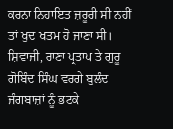ਕਰਨਾ ਨਿਹਾਇਤ ਜ਼ਰੂਰੀ ਸੀ ਨਹੀਂ ਤਾਂ ਖੁਦ ਖਤਮ ਹੋ ਜਾਣਾ ਸੀ। ਸ਼ਿਵਾਜੀ, ਰਾਣਾ ਪ੍ਰਤਾਪ ਤੇ ਗੁਰੂ ਗੋਬਿੰਦ ਸਿੰਘ ਵਰਗੇ ਬੁਲੰਦ ਜੰਗਬਾਜ਼ਾਂ ਨੂੰ ਭਟਕੇ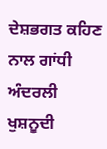ਦੇਸ਼ਭਗਤ ਕਹਿਣ ਨਾਲ ਗਾਂਧੀ ਅੰਦਰਲੀ ਖੁਸ਼ਨੂਦੀ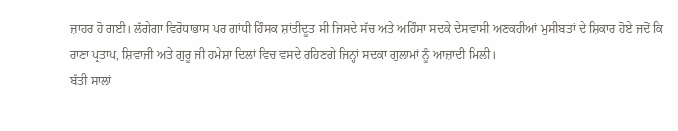ਜ਼ਾਹਰ ਹੋ ਗਈ। ਲੱਗੇਗਾ ਵਿਰੋਧਾਭਾਸ ਪਰ ਗਾਂਧੀ ਹਿੰਸਕ ਸ਼ਾਂਤੀਦੂਤ ਸੀ ਜਿਸਦੇ ਸੱਚ ਅਤੇ ਅਹਿੰਸਾ ਸਦਕੇ ਦੇਸਵਾਸੀ ਅਣਕਹੀਆਂ ਮੁਸੀਬਤਾਂ ਦੇ ਸ਼ਿਕਾਰ ਹੋਏ ਜਦੋਂ ਕਿ ਰਾਣਾ ਪ੍ਰਤਾਪ, ਸ਼ਿਵਾਜੀ ਅਤੇ ਗੁਰੂ ਜੀ ਹਮੇਸ਼ਾ ਦਿਲਾਂ ਵਿਚ ਵਸਦੇ ਰਹਿਣਗੇ ਜਿਨ੍ਹਾਂ ਸਦਕਾ ਗੁਲਾਮਾਂ ਨੂੰ ਆਜ਼ਾਦੀ ਮਿਲੀ।
ਬੱਤੀ ਸਾਲਾਂ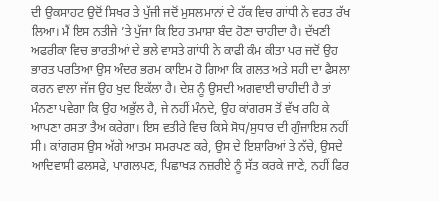ਦੀ ਉਕਸਾਹਟ ਉਦੋਂ ਸਿਖਰ ਤੇ ਪੁੱਜੀ ਜਦੋਂ ਮੁਸਲਮਾਨਾਂ ਦੇ ਹੱਕ ਵਿਚ ਗਾਂਧੀ ਨੇ ਵਰਤ ਰੱਖ ਲਿਆ। ਮੈਂ ਇਸ ਨਤੀਜੇ ’ਤੇ ਪੁੱਜਾ ਕਿ ਇਹ ਤਮਾਸ਼ਾ ਬੰਦ ਹੋਣਾ ਚਾਹੀਦਾ ਹੈ। ਦੱਖਣੀ ਅਫਰੀਕਾ ਵਿਚ ਭਾਰਤੀਆਂ ਦੇ ਭਲੇ ਵਾਸਤੇ ਗਾਂਧੀ ਨੇ ਕਾਫੀ ਕੰਮ ਕੀਤਾ ਪਰ ਜਦੋਂ ਉਹ ਭਾਰਤ ਪਰਤਿਆ ਉਸ ਅੰਦਰ ਭਰਮ ਕਾਇਮ ਹੋ ਗਿਆ ਕਿ ਗਲਤ ਅਤੇ ਸਹੀ ਦਾ ਫੈਸਲਾ ਕਰਨ ਵਾਲਾ ਜੱਜ ਉਹ ਖੁਦ ਇਕੱਲਾ ਹੈ। ਦੇਸ਼ ਨੂੰ ਉਸਦੀ ਅਗਵਾਈ ਚਾਹੀਦੀ ਹੈ ਤਾਂ ਮੰਨਣਾ ਪਵੇਗਾ ਕਿ ਉਹ ਅਭੁੱਲ ਹੈ, ਜੇ ਨਹੀਂ ਮੰਨਦੇ, ਉਹ ਕਾਂਗਰਸ ਤੋਂ ਵੱਖ ਰਹਿ ਕੇ ਆਪਣਾ ਰਸਤਾ ਤੈਅ ਕਰੇਗਾ। ਇਸ ਵਤੀਰੇ ਵਿਚ ਕਿਸੇ ਸੋਧ/ਸੁਧਾਰ ਦੀ ਗੁੰਜਾਇਸ਼ ਨਹੀਂ ਸੀ। ਕਾਂਗਰਸ ਉਸ ਅੱਗੇ ਆਤਮ ਸਮਰਪਣ ਕਰੇ, ਉਸ ਦੇ ਇਸ਼ਾਰਿਆਂ ਤੇ ਨੱਚੇ, ਉਸਦੇ ਆਦਿਵਾਸੀ ਫਲਸਫੇ, ਪਾਗਲਪਣ, ਪਿਛਾਖੜ ਨਜ਼ਰੀਏ ਨੂੰ ਸੱਤ ਕਰਕੇ ਜਾਣੇ, ਨਹੀਂ ਫਿਰ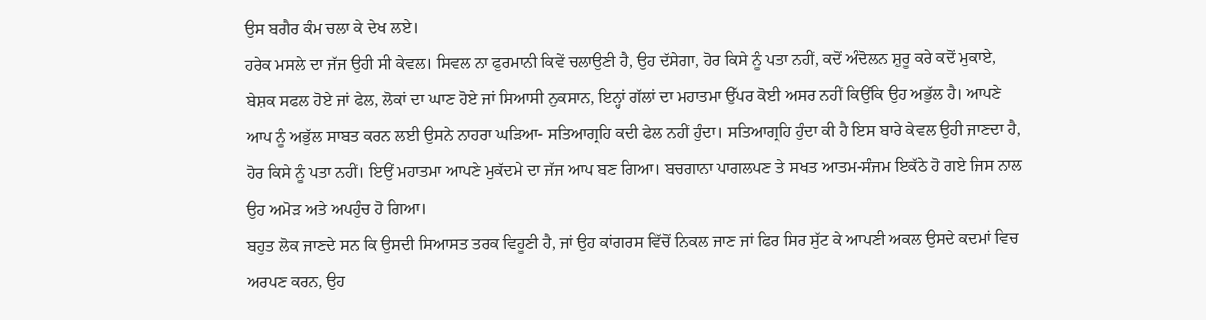ਉਸ ਬਗੈਰ ਕੰਮ ਚਲਾ ਕੇ ਦੇਖ ਲਏ।
ਹਰੇਕ ਮਸਲੇ ਦਾ ਜੱਜ ਉਹੀ ਸੀ ਕੇਵਲ। ਸਿਵਲ ਨਾ ਫੁਰਮਾਨੀ ਕਿਵੇਂ ਚਲਾਉਣੀ ਹੈ, ਉਹ ਦੱਸੇਗਾ, ਹੋਰ ਕਿਸੇ ਨੂੰ ਪਤਾ ਨਹੀਂ, ਕਦੋਂ ਅੰਦੋਲਨ ਸ਼ੁਰੂ ਕਰੇ ਕਦੋਂ ਮੁਕਾਏ, ਬੇਸ਼ਕ ਸਫਲ ਹੋਏ ਜਾਂ ਫੇਲ, ਲੋਕਾਂ ਦਾ ਘਾਣ ਹੋਏ ਜਾਂ ਸਿਆਸੀ ਨੁਕਸਾਨ, ਇਨ੍ਹਾਂ ਗੱਲਾਂ ਦਾ ਮਹਾਤਮਾ ਉੱਪਰ ਕੋਈ ਅਸਰ ਨਹੀਂ ਕਿਉਂਕਿ ਉਹ ਅਭੁੱਲ ਹੈ। ਆਪਣੇ ਆਪ ਨੂੰ ਅਭੁੱਲ ਸਾਬਤ ਕਰਨ ਲਈ ਉਸਨੇ ਨਾਹਰਾ ਘੜਿਆ- ਸਤਿਆਗ੍ਰਹਿ ਕਦੀ ਫੇਲ ਨਹੀਂ ਹੁੰਦਾ। ਸਤਿਆਗ੍ਰਹਿ ਹੁੰਦਾ ਕੀ ਹੈ ਇਸ ਬਾਰੇ ਕੇਵਲ ਉਹੀ ਜਾਣਦਾ ਹੈ, ਹੋਰ ਕਿਸੇ ਨੂੰ ਪਤਾ ਨਹੀਂ। ਇਉਂ ਮਹਾਤਮਾ ਆਪਣੇ ਮੁਕੱਦਮੇ ਦਾ ਜੱਜ ਆਪ ਬਣ ਗਿਆ। ਬਚਗਾਨਾ ਪਾਗਲਪਣ ਤੇ ਸਖਤ ਆਤਮ-ਸੰਜਮ ਇਕੱਠੇ ਹੋ ਗਏ ਜਿਸ ਨਾਲ ਉਹ ਅਮੋੜ ਅਤੇ ਅਪਹੁੰਚ ਹੋ ਗਿਆ।
ਬਹੁਤ ਲੋਕ ਜਾਣਦੇ ਸਨ ਕਿ ਉਸਦੀ ਸਿਆਸਤ ਤਰਕ ਵਿਹੂਣੀ ਹੈ, ਜਾਂ ਉਹ ਕਾਂਗਰਸ ਵਿੱਚੋਂ ਨਿਕਲ ਜਾਣ ਜਾਂ ਫਿਰ ਸਿਰ ਸੁੱਟ ਕੇ ਆਪਣੀ ਅਕਲ ਉਸਦੇ ਕਦਮਾਂ ਵਿਚ ਅਰਪਣ ਕਰਨ, ਉਹ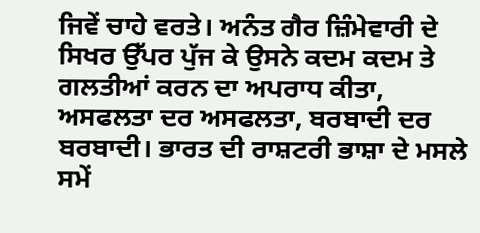ਜਿਵੇਂ ਚਾਹੇ ਵਰਤੇ। ਅਨੰਤ ਗੈਰ ਜ਼ਿੰਮੇਵਾਰੀ ਦੇ ਸਿਖਰ ਉੱਪਰ ਪੁੱਜ ਕੇ ਉਸਨੇ ਕਦਮ ਕਦਮ ਤੇ ਗਲਤੀਆਂ ਕਰਨ ਦਾ ਅਪਰਾਧ ਕੀਤਾ, ਅਸਫਲਤਾ ਦਰ ਅਸਫਲਤਾ, ਬਰਬਾਦੀ ਦਰ ਬਰਬਾਦੀ। ਭਾਰਤ ਦੀ ਰਾਸ਼ਟਰੀ ਭਾਸ਼ਾ ਦੇ ਮਸਲੇ ਸਮੇਂ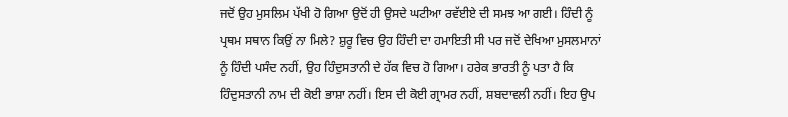ਜਦੋਂ ਉਹ ਮੁਸਲਿਮ ਪੱਖੀ ਹੋ ਗਿਆ ਉਦੋਂ ਹੀ ਉਸਦੇ ਘਟੀਆ ਰਵੱਈਏ ਦੀ ਸਮਝ ਆ ਗਈ। ਹਿੰਦੀ ਨੂੰ ਪ੍ਰਥਮ ਸਥਾਨ ਕਿਉਂ ਨਾ ਮਿਲੇ? ਸ਼ੁਰੂ ਵਿਚ ਉਹ ਹਿੰਦੀ ਦਾ ਹਮਾਇਤੀ ਸੀ ਪਰ ਜਦੋਂ ਦੇਖਿਆ ਮੁਸਲਮਾਨਾਂ ਨੂੰ ਹਿੰਦੀ ਪਸੰਦ ਨਹੀਂ, ਉਹ ਹਿੰਦੁਸਤਾਨੀ ਦੇ ਹੱਕ ਵਿਚ ਹੋ ਗਿਆ। ਹਰੇਕ ਭਾਰਤੀ ਨੂੰ ਪਤਾ ਹੈ ਕਿ ਹਿੰਦੁਸਤਾਨੀ ਨਾਮ ਦੀ ਕੋਈ ਭਾਸ਼ਾ ਨਹੀਂ। ਇਸ ਦੀ ਕੋਈ ਗ੍ਰਾਮਰ ਨਹੀਂ, ਸ਼ਬਦਾਵਲੀ ਨਹੀਂ। ਇਹ ਉਪ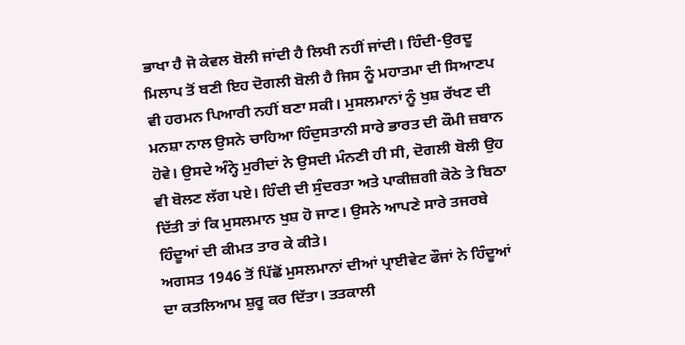ਭਾਖਾ ਹੈ ਜੋ ਕੇਵਲ ਬੋਲੀ ਜਾਂਦੀ ਹੈ ਲਿਖੀ ਨਹੀਂ ਜਾਂਦੀ। ਹਿੰਦੀ-ਉਰਦੂ ਮਿਲਾਪ ਤੋਂ ਬਣੀ ਇਹ ਦੋਗਲੀ ਬੋਲੀ ਹੈ ਜਿਸ ਨੂੰ ਮਹਾਤਮਾ ਦੀ ਸਿਆਣਪ ਵੀ ਹਰਮਨ ਪਿਆਰੀ ਨਹੀਂ ਬਣਾ ਸਕੀ। ਮੁਸਲਮਾਨਾਂ ਨੂੰ ਖੁਸ਼ ਰੱਖਣ ਦੀ ਮਨਸ਼ਾ ਨਾਲ ਉਸਨੇ ਚਾਹਿਆ ਹਿੰਦੁਸਤਾਨੀ ਸਾਰੇ ਭਾਰਤ ਦੀ ਕੌਮੀ ਜ਼ਬਾਨ ਹੋਵੇ। ਉਸਦੇ ਅੰਨ੍ਹੇ ਮੁਰੀਦਾਂ ਨੇ ਉਸਦੀ ਮੰਨਣੀ ਹੀ ਸੀ, ਦੋਗਲੀ ਬੋਲੀ ਉਹ ਵੀ ਬੋਲਣ ਲੱਗ ਪਏ। ਹਿੰਦੀ ਦੀ ਸੁੰਦਰਤਾ ਅਤੇ ਪਾਕੀਜ਼ਗੀ ਕੋਠੇ ਤੇ ਬਿਠਾ ਦਿੱਤੀ ਤਾਂ ਕਿ ਮੁਸਲਮਾਨ ਖੁਸ਼ ਹੋ ਜਾਣ। ਉਸਨੇ ਆਪਣੇ ਸਾਰੇ ਤਜਰਬੇ ਹਿੰਦੂਆਂ ਦੀ ਕੀਮਤ ਤਾਰ ਕੇ ਕੀਤੇ।
ਅਗਸਤ 1946 ਤੋਂ ਪਿੱਛੋਂ ਮੁਸਲਮਾਨਾਂ ਦੀਆਂ ਪ੍ਰਾਈਵੇਟ ਫੌਜਾਂ ਨੇ ਹਿੰਦੂਆਂ ਦਾ ਕਤਲਿਆਮ ਸ਼ੁਰੂ ਕਰ ਦਿੱਤਾ। ਤਤਕਾਲੀ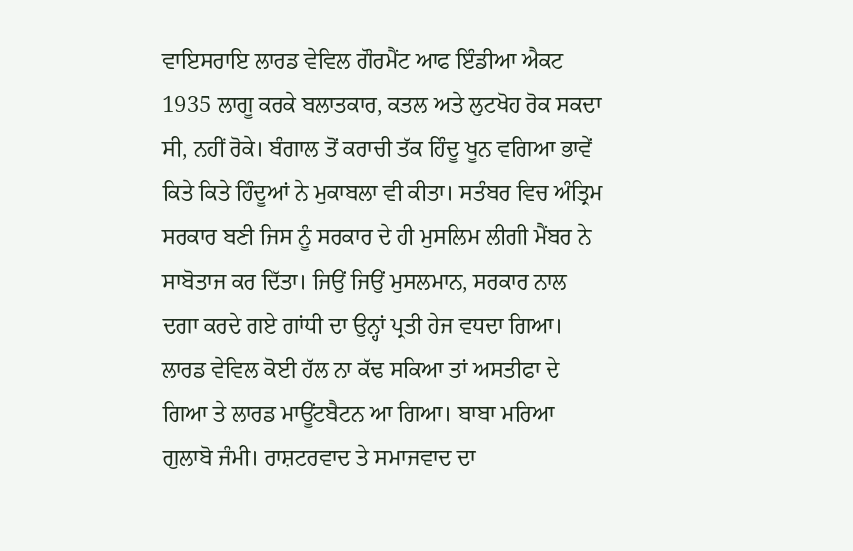ਵਾਇਸਰਾਇ ਲਾਰਡ ਵੇਵਿਲ ਗੌਰਮੈਂਟ ਆਫ ਇੰਡੀਆ ਐਕਟ 1935 ਲਾਗੂ ਕਰਕੇ ਬਲਾਤਕਾਰ, ਕਤਲ ਅਤੇ ਲੁਟਖੋਹ ਰੋਕ ਸਕਦਾ ਸੀ, ਨਹੀਂ ਰੋਕੇ। ਬੰਗਾਲ ਤੋਂ ਕਰਾਚੀ ਤੱਕ ਹਿੰਦੂ ਖੂਨ ਵਗਿਆ ਭਾਵੇਂ ਕਿਤੇ ਕਿਤੇ ਹਿੰਦੂਆਂ ਨੇ ਮੁਕਾਬਲਾ ਵੀ ਕੀਤਾ। ਸਤੰਬਰ ਵਿਚ ਅੰਤ੍ਰਿਮ ਸਰਕਾਰ ਬਣੀ ਜਿਸ ਨੂੰ ਸਰਕਾਰ ਦੇ ਹੀ ਮੁਸਲਿਮ ਲੀਗੀ ਮੈਂਬਰ ਨੇ ਸਾਬੋਤਾਜ ਕਰ ਦਿੱਤਾ। ਜਿਉਂ ਜਿਉਂ ਮੁਸਲਮਾਨ, ਸਰਕਾਰ ਨਾਲ ਦਗਾ ਕਰਦੇ ਗਏ ਗਾਂਧੀ ਦਾ ਉਨ੍ਹਾਂ ਪ੍ਰਤੀ ਹੇਜ ਵਧਦਾ ਗਿਆ। ਲਾਰਡ ਵੇਵਿਲ ਕੋਈ ਹੱਲ ਨਾ ਕੱਢ ਸਕਿਆ ਤਾਂ ਅਸਤੀਫਾ ਦੇ ਗਿਆ ਤੇ ਲਾਰਡ ਮਾਊਂਟਬੈਟਨ ਆ ਗਿਆ। ਬਾਬਾ ਮਰਿਆ ਗੁਲਾਬੋ ਜੰਮੀ। ਰਾਸ਼ਟਰਵਾਦ ਤੇ ਸਮਾਜਵਾਦ ਦਾ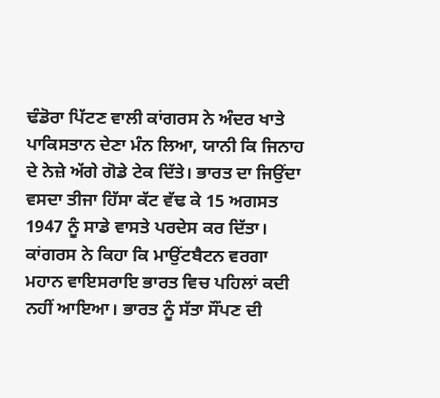ਢੰਡੋਰਾ ਪਿੱਟਣ ਵਾਲੀ ਕਾਂਗਰਸ ਨੇ ਅੰਦਰ ਖਾਤੇ ਪਾਕਿਸਤਾਨ ਦੇਣਾ ਮੰਨ ਲਿਆ, ਯਾਨੀ ਕਿ ਜਿਨਾਹ ਦੇ ਨੇਜ਼ੇ ਅੱਗੇ ਗੋਡੇ ਟੇਕ ਦਿੱਤੇ। ਭਾਰਤ ਦਾ ਜਿਉਂਦਾ ਵਸਦਾ ਤੀਜਾ ਹਿੱਸਾ ਕੱਟ ਵੱਢ ਕੇ 15 ਅਗਸਤ 1947 ਨੂੰ ਸਾਡੇ ਵਾਸਤੇ ਪਰਦੇਸ ਕਰ ਦਿੱਤਾ।
ਕਾਂਗਰਸ ਨੇ ਕਿਹਾ ਕਿ ਮਾਉਂਟਬੈਟਨ ਵਰਗਾ ਮਹਾਨ ਵਾਇਸਰਾਇ ਭਾਰਤ ਵਿਚ ਪਹਿਲਾਂ ਕਦੀ ਨਹੀਂ ਆਇਆ। ਭਾਰਤ ਨੂੰ ਸੱਤਾ ਸੌਂਪਣ ਦੀ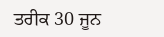ਤਰੀਕ 30 ਜੂਨ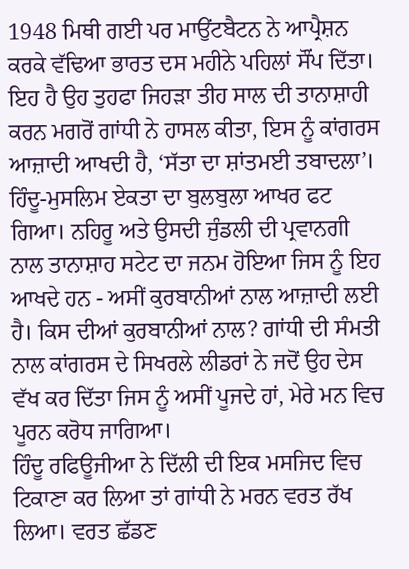1948 ਮਿਥੀ ਗਈ ਪਰ ਮਾਉਂਟਬੈਟਨ ਨੇ ਆਪ੍ਰੈਸ਼ਨ ਕਰਕੇ ਵੱਢਿਆ ਭਾਰਤ ਦਸ ਮਹੀਨੇ ਪਹਿਲਾਂ ਸੌਂਪ ਦਿੱਤਾ। ਇਹ ਹੈ ਉਹ ਤੁਹਫਾ ਜਿਹੜਾ ਤੀਹ ਸਾਲ ਦੀ ਤਾਨਾਸ਼ਾਹੀ ਕਰਨ ਮਗਰੋਂ ਗਾਂਧੀ ਨੇ ਹਾਸਲ ਕੀਤਾ, ਇਸ ਨੂੰ ਕਾਂਗਰਸ ਆਜ਼ਾਦੀ ਆਖਦੀ ਹੈ, ‘ਸੱਤਾ ਦਾ ਸ਼ਾਂਤਮਈ ਤਬਾਦਲਾ’। ਹਿੰਦੂ-ਮੁਸਲਿਮ ਏਕਤਾ ਦਾ ਬੁਲਬੁਲਾ ਆਖਰ ਫਟ ਗਿਆ। ਨਹਿਰੂ ਅਤੇ ਉਸਦੀ ਜੁੰਡਲੀ ਦੀ ਪ੍ਰਵਾਨਗੀ ਨਾਲ ਤਾਨਾਸ਼ਾਹ ਸਟੇਟ ਦਾ ਜਨਮ ਹੋਇਆ ਜਿਸ ਨੂੰ ਇਹ ਆਖਦੇ ਹਨ - ਅਸੀਂ ਕੁਰਬਾਨੀਆਂ ਨਾਲ ਆਜ਼ਾਦੀ ਲਈ ਹੈ। ਕਿਸ ਦੀਆਂ ਕੁਰਬਾਨੀਆਂ ਨਾਲ? ਗਾਂਧੀ ਦੀ ਸੰਮਤੀ ਨਾਲ ਕਾਂਗਰਸ ਦੇ ਸਿਖਰਲੇ ਲੀਡਰਾਂ ਨੇ ਜਦੋਂ ਉਹ ਦੇਸ ਵੱਖ ਕਰ ਦਿੱਤਾ ਜਿਸ ਨੂੰ ਅਸੀਂ ਪੂਜਦੇ ਹਾਂ, ਮੇਰੇ ਮਨ ਵਿਚ ਪੂਰਨ ਕਰੋਧ ਜਾਗਿਆ।
ਹਿੰਦੂ ਰਫਿਊਜੀਆ ਨੇ ਦਿੱਲੀ ਦੀ ਇਕ ਮਸਜਿਦ ਵਿਚ ਟਿਕਾਣਾ ਕਰ ਲਿਆ ਤਾਂ ਗਾਂਧੀ ਨੇ ਮਰਨ ਵਰਤ ਰੱਖ ਲਿਆ। ਵਰਤ ਛੱਡਣ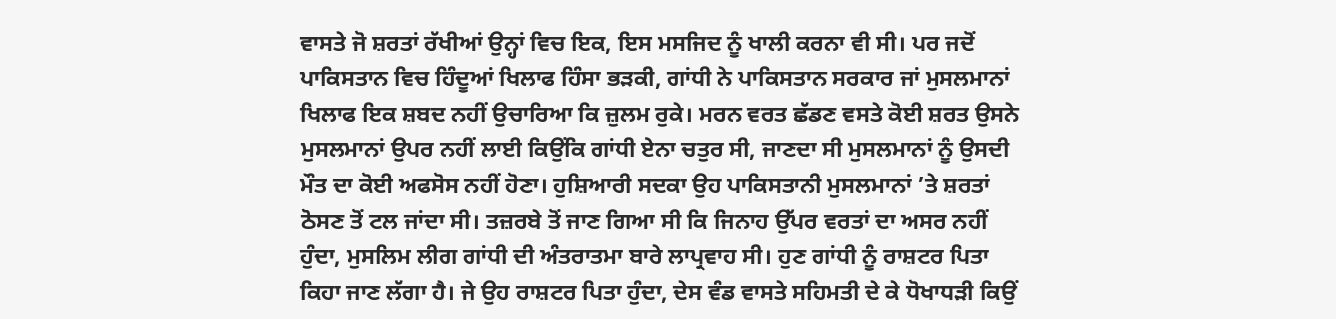ਵਾਸਤੇ ਜੋ ਸ਼ਰਤਾਂ ਰੱਖੀਆਂ ਉਨ੍ਹਾਂ ਵਿਚ ਇਕ, ਇਸ ਮਸਜਿਦ ਨੂੰ ਖਾਲੀ ਕਰਨਾ ਵੀ ਸੀ। ਪਰ ਜਦੋਂ ਪਾਕਿਸਤਾਨ ਵਿਚ ਹਿੰਦੂਆਂ ਖਿਲਾਫ ਹਿੰਸਾ ਭੜਕੀ, ਗਾਂਧੀ ਨੇ ਪਾਕਿਸਤਾਨ ਸਰਕਾਰ ਜਾਂ ਮੁਸਲਮਾਨਾਂ ਖਿਲਾਫ ਇਕ ਸ਼ਬਦ ਨਹੀਂ ਉਚਾਰਿਆ ਕਿ ਜ਼ੁਲਮ ਰੁਕੇ। ਮਰਨ ਵਰਤ ਛੱਡਣ ਵਸਤੇ ਕੋਈ ਸ਼ਰਤ ਉਸਨੇ ਮੁਸਲਮਾਨਾਂ ਉਪਰ ਨਹੀਂ ਲਾਈ ਕਿਉਂਕਿ ਗਾਂਧੀ ਏਨਾ ਚਤੁਰ ਸੀ, ਜਾਣਦਾ ਸੀ ਮੁਸਲਮਾਨਾਂ ਨੂੰ ਉਸਦੀ ਮੌਤ ਦਾ ਕੋਈ ਅਫਸੋਸ ਨਹੀਂ ਹੋਣਾ। ਹੁਸ਼ਿਆਰੀ ਸਦਕਾ ਉਹ ਪਾਕਿਸਤਾਨੀ ਮੁਸਲਮਾਨਾਂ ’ਤੇ ਸ਼ਰਤਾਂ ਠੋਸਣ ਤੋਂ ਟਲ ਜਾਂਦਾ ਸੀ। ਤਜ਼ਰਬੇ ਤੋਂ ਜਾਣ ਗਿਆ ਸੀ ਕਿ ਜਿਨਾਹ ਉੱਪਰ ਵਰਤਾਂ ਦਾ ਅਸਰ ਨਹੀਂ ਹੁੰਦਾ, ਮੁਸਲਿਮ ਲੀਗ ਗਾਂਧੀ ਦੀ ਅੰਤਰਾਤਮਾ ਬਾਰੇ ਲਾਪ੍ਰਵਾਹ ਸੀ। ਹੁਣ ਗਾਂਧੀ ਨੂੰ ਰਾਸ਼ਟਰ ਪਿਤਾ ਕਿਹਾ ਜਾਣ ਲੱਗਾ ਹੈ। ਜੇ ਉਹ ਰਾਸ਼ਟਰ ਪਿਤਾ ਹੁੰਦਾ, ਦੇਸ ਵੰਡ ਵਾਸਤੇ ਸਹਿਮਤੀ ਦੇ ਕੇ ਧੋਖਾਧੜੀ ਕਿਉਂ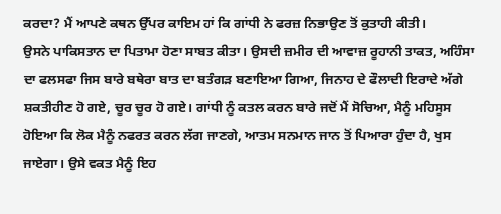ਕਰਦਾ? ਮੈਂ ਆਪਣੇ ਕਥਨ ਉੱਪਰ ਕਾਇਮ ਹਾਂ ਕਿ ਗਾਂਧੀ ਨੇ ਫਰਜ਼ ਨਿਭਾਉਣ ਤੋਂ ਕੁਤਾਹੀ ਕੀਤੀ।
ਉਸਨੇ ਪਾਕਿਸਤਾਨ ਦਾ ਪਿਤਾਮਾ ਹੋਣਾ ਸਾਬਤ ਕੀਤਾ। ਉਸਦੀ ਜ਼ਮੀਰ ਦੀ ਆਵਾਜ਼ ਰੂਹਾਨੀ ਤਾਕਤ, ਅਹਿੰਸਾ ਦਾ ਫਲਸਫਾ ਜਿਸ ਬਾਰੇ ਬਥੇਰਾ ਬਾਤ ਦਾ ਬਤੰਗੜ ਬਣਾਇਆ ਗਿਆ, ਜਿਨਾਹ ਦੇ ਫੌਲਾਦੀ ਇਰਾਦੇ ਅੱਗੇ ਸ਼ਕਤੀਹੀਣ ਹੋ ਗਏ, ਚੂਰ ਚੂਰ ਹੋ ਗਏ। ਗਾਂਧੀ ਨੂੰ ਕਤਲ ਕਰਨ ਬਾਰੇ ਜਦੋਂ ਮੈਂ ਸੋਚਿਆ, ਮੈਨੂੰ ਮਹਿਸੂਸ ਹੋਇਆ ਕਿ ਲੋਕ ਮੈਨੂੰ ਨਫਰਤ ਕਰਨ ਲੱਗ ਜਾਣਗੇ, ਆਤਮ ਸਨਮਾਨ ਜਾਨ ਤੋਂ ਪਿਆਰਾ ਹੁੰਦਾ ਹੈ, ਖੁਸ ਜਾਏਗਾ। ਉਸੇ ਵਕਤ ਮੈਨੂੰ ਇਹ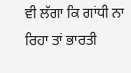ਵੀ ਲੱਗਾ ਕਿ ਗਾਂਧੀ ਨਾ ਰਿਹਾ ਤਾਂ ਭਾਰਤੀ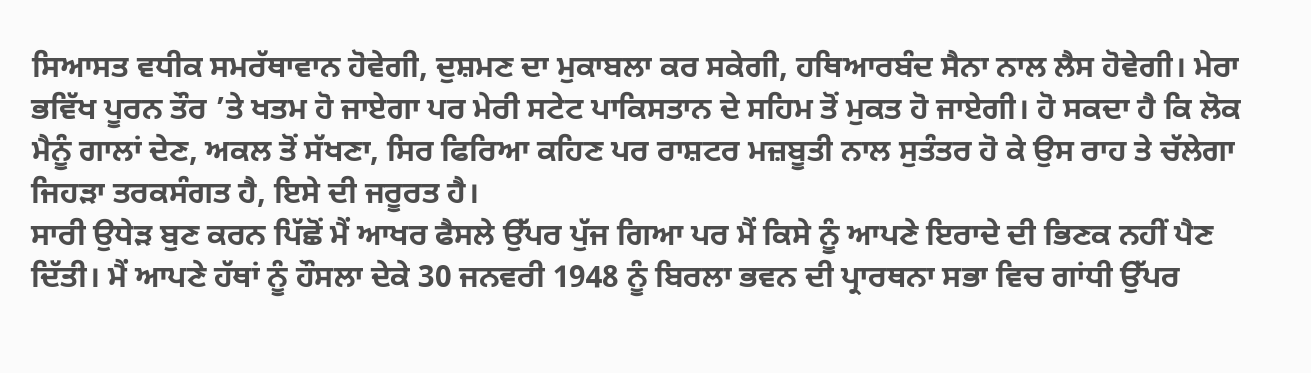ਸਿਆਸਤ ਵਧੀਕ ਸਮਰੱਥਾਵਾਨ ਹੋਵੇਗੀ, ਦੁਸ਼ਮਣ ਦਾ ਮੁਕਾਬਲਾ ਕਰ ਸਕੇਗੀ, ਹਥਿਆਰਬੰਦ ਸੈਨਾ ਨਾਲ ਲੈਸ ਹੋਵੇਗੀ। ਮੇਰਾ ਭਵਿੱਖ ਪੂਰਨ ਤੌਰ ’ਤੇ ਖਤਮ ਹੋ ਜਾਏਗਾ ਪਰ ਮੇਰੀ ਸਟੇਟ ਪਾਕਿਸਤਾਨ ਦੇ ਸਹਿਮ ਤੋਂ ਮੁਕਤ ਹੋ ਜਾਏਗੀ। ਹੋ ਸਕਦਾ ਹੈ ਕਿ ਲੋਕ ਮੈਨੂੰ ਗਾਲਾਂ ਦੇਣ, ਅਕਲ ਤੋਂ ਸੱਖਣਾ, ਸਿਰ ਫਿਰਿਆ ਕਹਿਣ ਪਰ ਰਾਸ਼ਟਰ ਮਜ਼ਬੂਤੀ ਨਾਲ ਸੁਤੰਤਰ ਹੋ ਕੇ ਉਸ ਰਾਹ ਤੇ ਚੱਲੇਗਾ ਜਿਹੜਾ ਤਰਕਸੰਗਤ ਹੈ, ਇਸੇ ਦੀ ਜਰੂਰਤ ਹੈ।
ਸਾਰੀ ਉਧੇੜ ਬੁਣ ਕਰਨ ਪਿੱਛੋਂ ਮੈਂ ਆਖਰ ਫੈਸਲੇ ਉੱਪਰ ਪੁੱਜ ਗਿਆ ਪਰ ਮੈਂ ਕਿਸੇ ਨੂੰ ਆਪਣੇ ਇਰਾਦੇ ਦੀ ਭਿਣਕ ਨਹੀਂ ਪੈਣ ਦਿੱਤੀ। ਮੈਂ ਆਪਣੇ ਹੱਥਾਂ ਨੂੰ ਹੌਸਲਾ ਦੇਕੇ 30 ਜਨਵਰੀ 1948 ਨੂੰ ਬਿਰਲਾ ਭਵਨ ਦੀ ਪ੍ਰਾਰਥਨਾ ਸਭਾ ਵਿਚ ਗਾਂਧੀ ਉੱਪਰ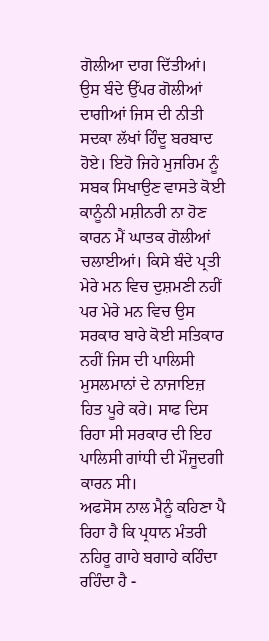ਗੋਲੀਆ ਦਾਗ ਦਿੱਤੀਆਂ। ਉਸ ਬੰਦੇ ਉੱਪਰ ਗੋਲੀਆਂ ਦਾਗੀਆਂ ਜਿਸ ਦੀ ਨੀਤੀ ਸਦਕਾ ਲੱਖਾਂ ਹਿੰਦੂ ਬਰਬਾਦ ਹੋਏ। ਇਹੋ ਜਿਹੇ ਮੁਜਰਿਮ ਨੂੰ ਸਬਕ ਸਿਖਾਉਣ ਵਾਸਤੇ ਕੋਈ ਕਾਨੂੰਨੀ ਮਸ਼ੀਨਰੀ ਨਾ ਹੋਣ ਕਾਰਨ ਮੈਂ ਘਾਤਕ ਗੋਲੀਆਂ ਚਲਾਈਆਂ। ਕਿਸੇ ਬੰਦੇ ਪ੍ਰਤੀ ਮੇਰੇ ਮਨ ਵਿਚ ਦੁਸ਼ਮਣੀ ਨਹੀਂ ਪਰ ਮੇਰੇ ਮਨ ਵਿਚ ਉਸ ਸਰਕਾਰ ਬਾਰੇ ਕੋਈ ਸਤਿਕਾਰ ਨਹੀਂ ਜਿਸ ਦੀ ਪਾਲਿਸੀ ਮੁਸਲਮਾਨਾਂ ਦੇ ਨਾਜਾਇਜ਼ ਹਿਤ ਪੂਰੇ ਕਰੇ। ਸਾਫ ਦਿਸ ਰਿਹਾ ਸੀ ਸਰਕਾਰ ਦੀ ਇਹ ਪਾਲਿਸੀ ਗਾਂਧੀ ਦੀ ਮੌਜੂਦਗੀ ਕਾਰਨ ਸੀ।
ਅਫਸੋਸ ਨਾਲ ਮੈਨੂੰ ਕਹਿਣਾ ਪੈ ਰਿਹਾ ਹੈ ਕਿ ਪ੍ਰਧਾਨ ਮੰਤਰੀ ਨਹਿਰੂ ਗਾਹੇ ਬਗਾਹੇ ਕਹਿੰਦਾ ਰਹਿੰਦਾ ਹੈ -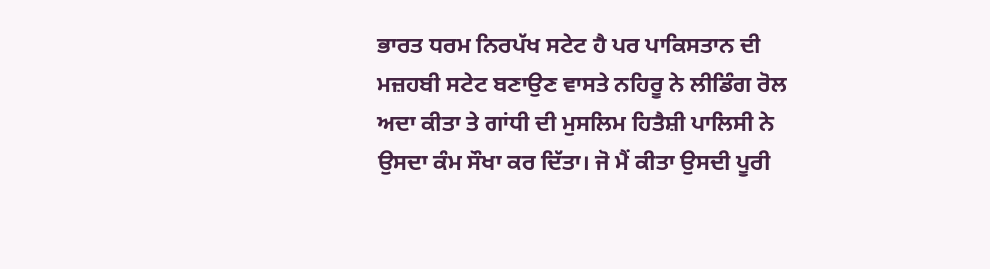ਭਾਰਤ ਧਰਮ ਨਿਰਪੱਖ ਸਟੇਟ ਹੈ ਪਰ ਪਾਕਿਸਤਾਨ ਦੀ ਮਜ਼ਹਬੀ ਸਟੇਟ ਬਣਾਉਣ ਵਾਸਤੇ ਨਹਿਰੂ ਨੇ ਲੀਡਿੰਗ ਰੋਲ ਅਦਾ ਕੀਤਾ ਤੇ ਗਾਂਧੀ ਦੀ ਮੁਸਲਿਮ ਹਿਤੈਸ਼ੀ ਪਾਲਿਸੀ ਨੇ ਉਸਦਾ ਕੰਮ ਸੌਖਾ ਕਰ ਦਿੱਤਾ। ਜੋ ਮੈਂ ਕੀਤਾ ਉਸਦੀ ਪੂਰੀ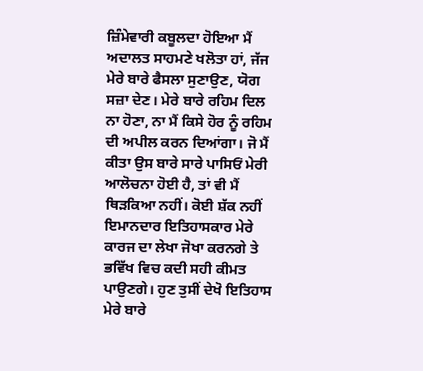ਜ਼ਿੰਮੇਵਾਰੀ ਕਬੂਲਦਾ ਹੋਇਆ ਮੈਂ ਅਦਾਲਤ ਸਾਹਮਣੇ ਖਲੋਤਾ ਹਾਂ, ਜੱਜ ਮੇਰੇ ਬਾਰੇ ਫੈਸਲਾ ਸੁਣਾਉਣ, ਯੋਗ ਸਜ਼ਾ ਦੇਣ। ਮੇਰੇ ਬਾਰੇ ਰਹਿਮ ਦਿਲ ਨਾ ਹੋਣਾ, ਨਾ ਮੈਂ ਕਿਸੇ ਹੋਰ ਨੂੰ ਰਹਿਮ ਦੀ ਅਪੀਲ ਕਰਨ ਦਿਆਂਗਾ। ਜੋ ਮੈਂ ਕੀਤਾ ਉਸ ਬਾਰੇ ਸਾਰੇ ਪਾਸਿਓਂ ਮੇਰੀ ਆਲੋਚਨਾ ਹੋਈ ਹੈ, ਤਾਂ ਵੀ ਮੈਂ ਥਿੜਕਿਆ ਨਹੀਂ। ਕੋਈ ਸ਼ੱਕ ਨਹੀਂ ਇਮਾਨਦਾਰ ਇਤਿਹਾਸਕਾਰ ਮੇਰੇ ਕਾਰਜ ਦਾ ਲੇਖਾ ਜੋਖਾ ਕਰਨਗੇ ਤੇ ਭਵਿੱਖ ਵਿਚ ਕਦੀ ਸਹੀ ਕੀਮਤ ਪਾਉਣਗੇ। ਹੁਣ ਤੁਸੀਂ ਦੇਖੋ ਇਤਿਹਾਸ ਮੇਰੇ ਬਾਰੇ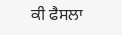ਕੀ ਫੈਸਲਾ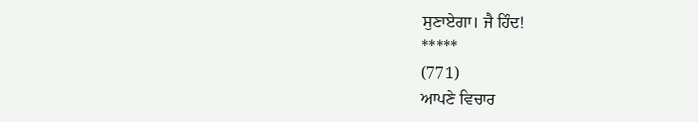ਸੁਣਾਏਗਾ। ਜੈ ਹਿੰਦ!
*****
(771)
ਆਪਣੇ ਵਿਚਾਰ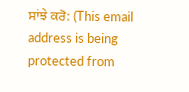ਸਾਂਝੇ ਕਰੋ: (This email address is being protected from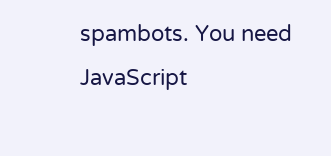spambots. You need JavaScript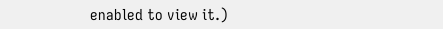enabled to view it.)